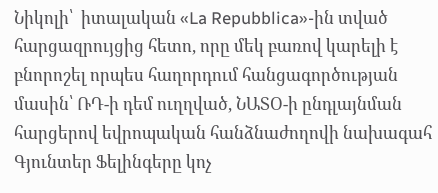Նիկոլի՝  իտալական «La Repubblica»-ին տված հարցազրույցից հետո, որը մեկ բառով կարելի է  բնորոշել որպես հաղորդում հանցագործության մասին՝ ՌԴ-ի դեմ ուղղված, ՆԱՏՕ-ի ընդլայնման հարցերով եվրոպական հանձնաժողովի նախագահ Գյունտեր Ֆելինգերը կոչ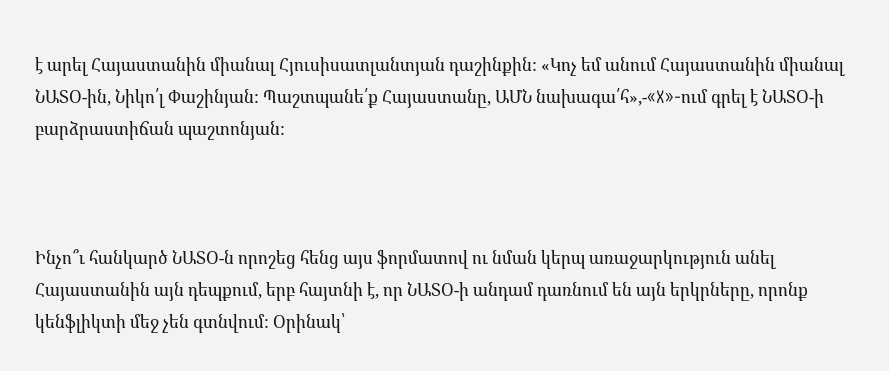է արել Հայաստանին միանալ Հյուսիսատլանտյան դաշինքին: «Կոչ եմ անում Հայաստանին միանալ ՆԱՏՕ-ին, Նիկո՛լ Փաշինյան: Պաշտպանե՛ք Հայաստանը, ԱՄՆ նախագա՛հ»,-«X»-ում գրել է ՆԱՏՕ-ի բարձրաստիճան պաշտոնյան:



Ինչո՞ւ հանկարծ ՆԱՏՕ-ն որոշեց հենց այս ֆորմատով ու նման կերպ առաջարկություն անել Հայաստանին այն դեպքում, երբ հայտնի է, որ ՆԱՏՕ-ի անդամ դառնում են այն երկրները, որոնք կենֆլիկտի մեջ չեն գտնվում: Օրինակ՝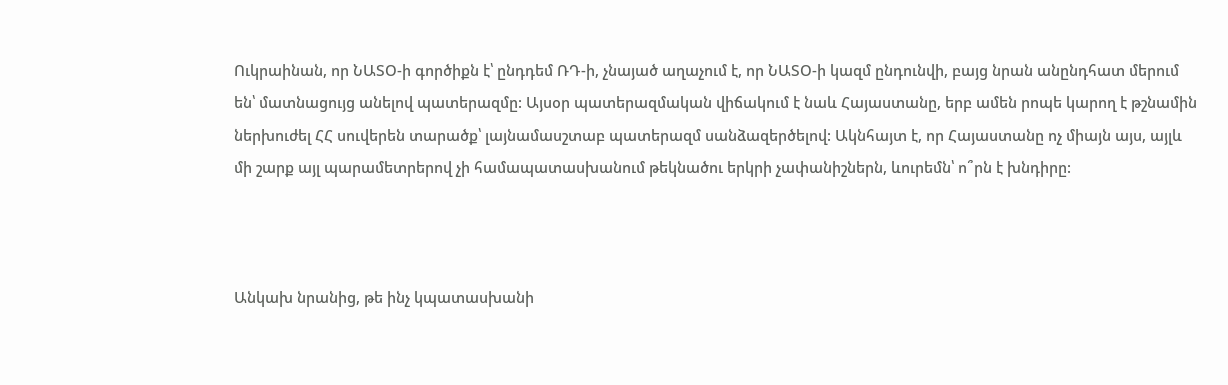Ուկրաինան, որ ՆԱՏՕ-ի գործիքն է՝ ընդդեմ ՌԴ-ի, չնայած աղաչում է, որ ՆԱՏՕ-ի կազմ ընդունվի, բայց նրան անընդհատ մերում են՝ մատնացույց անելով պատերազմը: Այսօր պատերազմական վիճակում է նաև Հայաստանը, երբ ամեն րոպե կարող է թշնամին ներխուժել ՀՀ սուվերեն տարածք՝ լայնամասշտաբ պատերազմ սանձազերծելով: Ակնհայտ է, որ Հայաստանը ոչ միայն այս, այլև մի շարք այլ պարամետրերով չի համապատասխանում թեկնածու երկրի չափանիշներն, ևուրեմն՝ ո՞րն է խնդիրը:



Անկախ նրանից, թե ինչ կպատասխանի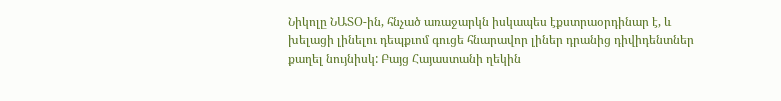Նիկոլը ՆԱՏՕ-ին, հնչած առաջարկն իսկապես էքստրաօրդինար է, և խելացի լինելու դեպքւոմ գուցե հնարավոր լիներ դրանից դիվիդենտներ քաղել նույնիսկ: Բայց Հայաստանի ղեկին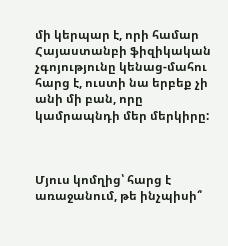մի կերպար է, որի համար Հայաստանբի ֆիզիկական չգոյությունը կենաց-մահու հարց է, ուստի նա երբեք չի անի մի բան, որը կամրապնդի մեր մերկիրը:



Մյուս կոմղից՝ հարց է առաջանում, թե ինչպիսի՞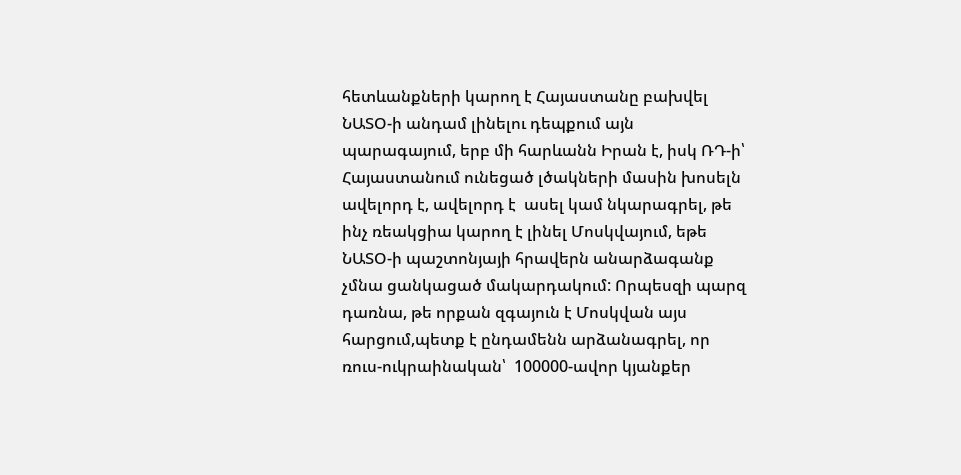հետևանքների կարող է Հայաստանը բախվել ՆԱՏՕ-ի անդամ լինելու դեպքում այն պարագայում, երբ մի հարևանն Իրան է, իսկ ՌԴ-ի՝ Հայաստանում ունեցած լծակների մասին խոսելն ավելորդ է, ավելորդ է  ասել կամ նկարագրել, թե ինչ ռեակցիա կարող է լինել Մոսկվայում, եթե ՆԱՏՕ-ի պաշտոնյայի հրավերն անարձագանք չմնա ցանկացած մակարդակում: Որպեսզի պարզ դառնա, թե որքան զգայուն է Մոսկվան այս հարցում,պետք է ընդամենն արձանագրել, որ ռուս-ուկրաինական՝  100000-ավոր կյանքեր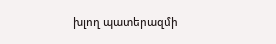խլող պատերազմի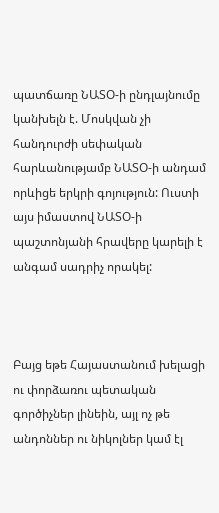պատճառը ՆԱՏՕ-ի ընդլայնումը կանխելն է. Մոսկվան չի հանդուրժի սեփական հարևանությամբ ՆԱՏՕ-ի անդամ որևիցե երկրի գոյություն: Ուստի այս իմաստով ՆԱՏՕ-ի պաշտոնյանի հրավերը կարելի է անգամ սադրիչ որակել:



Բայց եթե Հայաստանում խելացի ու փորձառու պետական գործիչներ լինեին, այլ ոչ թե անդոններ ու նիկոլներ կամ էլ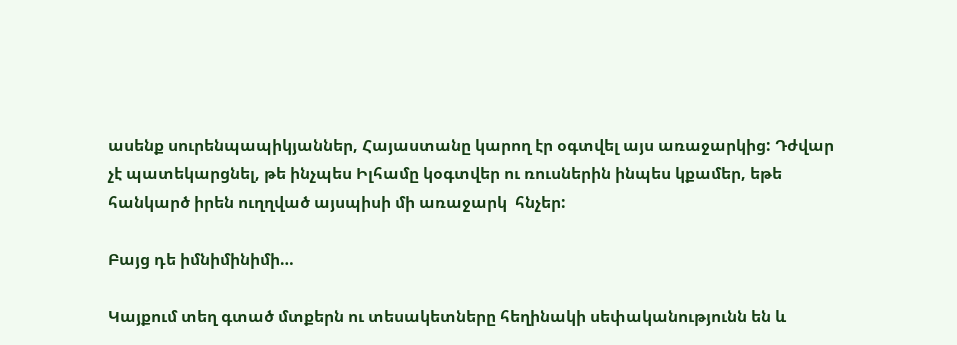ասենք սուրենպապիկյաններ, Հայաստանը կարող էր օգտվել այս առաջարկից: Դժվար չէ պատեկարցնել, թե ինչպես Իլհամը կօգտվեր ու ռուսներին ինպես կքամեր, եթե հանկարծ իրեն ուղղված այսպիսի մի առաջարկ  հնչեր:

Բայց դե իմնիմինիմի…

Կայքում տեղ գտած մտքերն ու տեսակետները հեղինակի սեփականությունն են և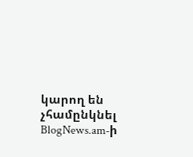կարող են չհամընկնել BlogNews.am-ի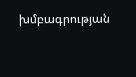խմբագրության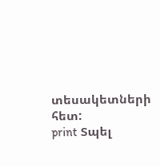տեսակետների հետ:
print Տպել